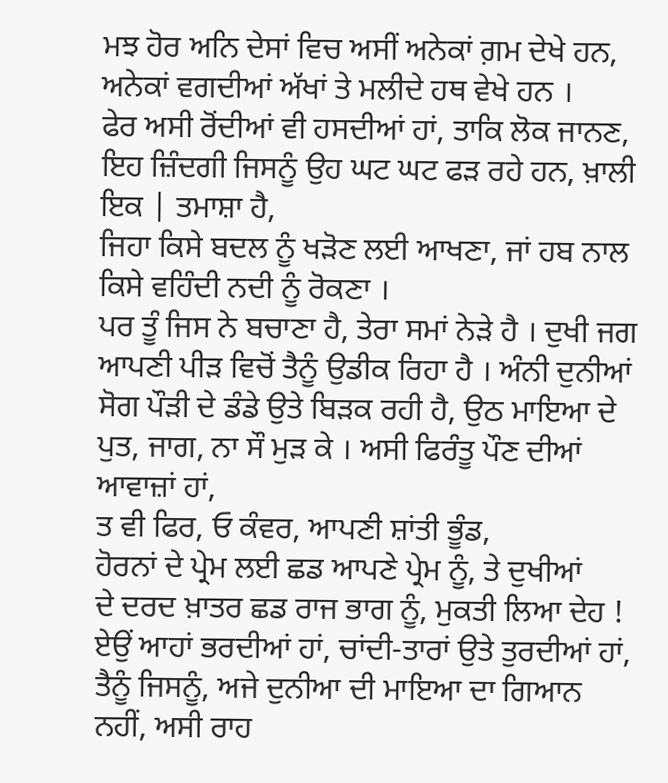ਮਝ ਹੋਰ ਅਨਿ ਦੇਸਾਂ ਵਿਚ ਅਸੀਂ ਅਨੇਕਾਂ ਗ਼ਮ ਦੇਖੇ ਹਨ, ਅਨੇਕਾਂ ਵਗਦੀਆਂ ਅੱਖਾਂ ਤੇ ਮਲੀਦੇ ਹਥ ਵੇਖੇ ਹਨ ।
ਫੇਰ ਅਸੀ ਰੋਂਦੀਆਂ ਵੀ ਹਸਦੀਆਂ ਹਾਂ, ਤਾਕਿ ਲੋਕ ਜਾਨਣ,
ਇਹ ਜ਼ਿੰਦਗੀ ਜਿਸਨੂੰ ਉਹ ਘਟ ਘਟ ਫੜ ਰਹੇ ਹਨ, ਖ਼ਾਲੀ ਇਕ | ਤਮਾਸ਼ਾ ਹੈ,
ਜਿਹਾ ਕਿਸੇ ਬਦਲ ਨੂੰ ਖੜੋਣ ਲਈ ਆਖਣਾ, ਜਾਂ ਹਬ ਨਾਲ ਕਿਸੇ ਵਹਿੰਦੀ ਨਦੀ ਨੂੰ ਰੋਕਣਾ ।
ਪਰ ਤੂੰ ਜਿਸ ਨੇ ਬਚਾਣਾ ਹੈ, ਤੇਰਾ ਸਮਾਂ ਨੇੜੇ ਹੈ । ਦੁਖੀ ਜਗ ਆਪਣੀ ਪੀੜ ਵਿਚੋਂ ਤੈਨੂੰ ਉਡੀਕ ਰਿਹਾ ਹੈ । ਅੰਨੀ ਦੁਨੀਆਂ ਸੋਗ ਪੌੜੀ ਦੇ ਡੰਡੇ ਉਤੇ ਬਿੜਕ ਰਹੀ ਹੈ, ਉਠ ਮਾਇਆ ਦੇ ਪੁਤ, ਜਾਗ, ਨਾ ਸੌ ਮੁੜ ਕੇ । ਅਸੀ ਫਿਰੰਤੂ ਪੌਣ ਦੀਆਂ ਆਵਾਜ਼ਾਂ ਹਾਂ,
ਤ ਵੀ ਫਿਰ, ਓ ਕੰਵਰ, ਆਪਣੀ ਸ਼ਾਂਤੀ ਭੂੰਡ,
ਹੋਰਨਾਂ ਦੇ ਪ੍ਰੇਮ ਲਈ ਛਡ ਆਪਣੇ ਪ੍ਰੇਮ ਨੂੰ, ਤੇ ਦੁਖੀਆਂ
ਦੇ ਦਰਦ ਖ਼ਾਤਰ ਛਡ ਰਾਜ ਭਾਗ ਨੂੰ, ਮੁਕਤੀ ਲਿਆ ਦੇਹ !
ਏਉਂ ਆਹਾਂ ਭਰਦੀਆਂ ਹਾਂ, ਚਾਂਦੀ-ਤਾਰਾਂ ਉਤੇ ਤੁਰਦੀਆਂ ਹਾਂ, ਤੈਨੂੰ ਜਿਸਨੂੰ, ਅਜੇ ਦੁਨੀਆ ਦੀ ਮਾਇਆ ਦਾ ਗਿਆਨ ਨਹੀਂ, ਅਸੀ ਰਾਹ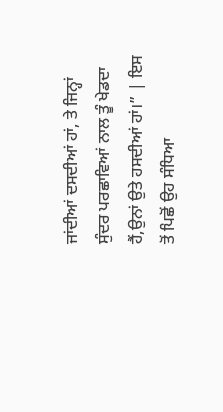ਜਾਂਦੀਆਂ ਦਸਦੀਆਂ ਹਾਂ, ਤੇ ਜਿਨ੍ਹਾਂ ਸੁੰਦਰ ਪਰਛਾਵਿਆਂ ਨਾਲ ਤੂੰ ਖੇਡਦਾ ਹੈਂ,ਉਨਾਂ ਉਤੇ ਹਸਦੀਆਂ ਹਾਂ।” | ਇਸ ਤੋਂ ਪਿਛੋਂ ਉਹ ਸੰਧਿਆ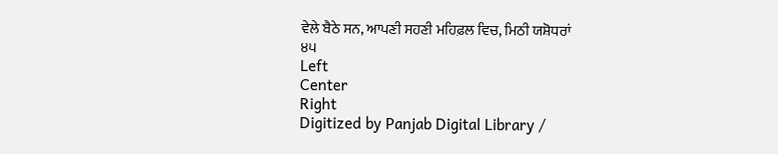ਵੇਲੇ ਬੈਠੇ ਸਨ, ਆਪਣੀ ਸਹਣੀ ਮਹਿਫ਼ਲ ਵਿਚ, ਮਿਠੀ ਯਸ਼ੋਧਰਾਂ
੪੫
Left
Center
Right
Digitized by Panjab Digital Library /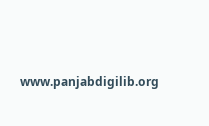www.panjabdigilib.org